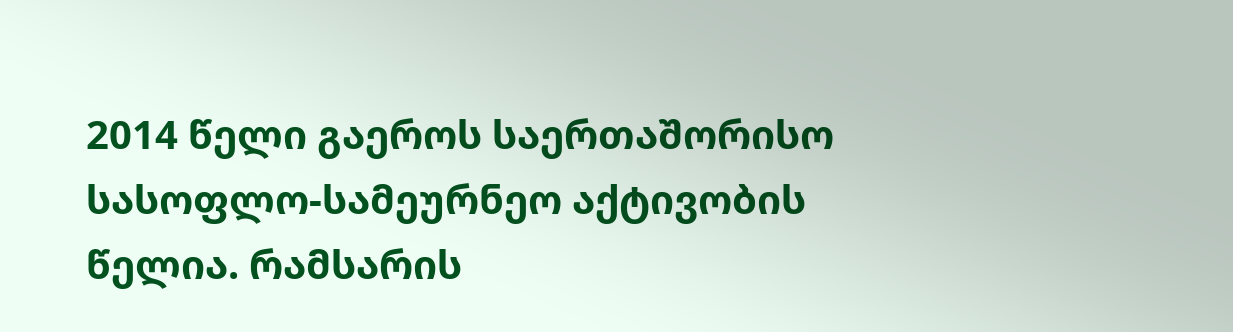2014 წელი გაეროს საერთაშორისო სასოფლო-სამეურნეო აქტივობის წელია. რამსარის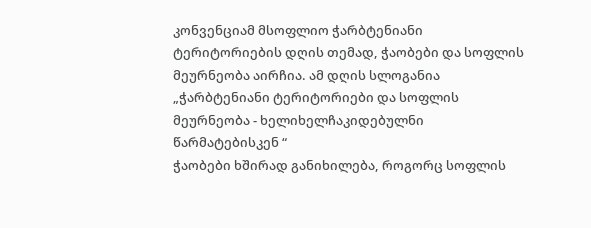კონვენციამ მსოფლიო ჭარბტენიანი ტერიტორიების დღის თემად, ჭაობები და სოფლის მეურნეობა აირჩია. ამ დღის სლოგანია „ჭარბტენიანი ტერიტორიები და სოფლის მეურნეობა - ხელიხელჩაკიდებულნი წარმატებისკენ “
ჭაობები ხშირად განიხილება, როგორც სოფლის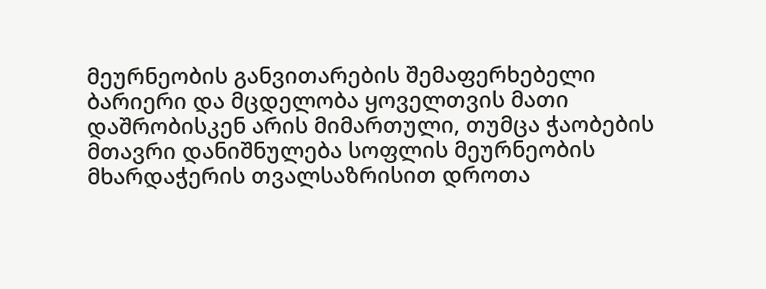მეურნეობის განვითარების შემაფერხებელი ბარიერი და მცდელობა ყოველთვის მათი დაშრობისკენ არის მიმართული, თუმცა ჭაობების მთავრი დანიშნულება სოფლის მეურნეობის მხარდაჭერის თვალსაზრისით დროთა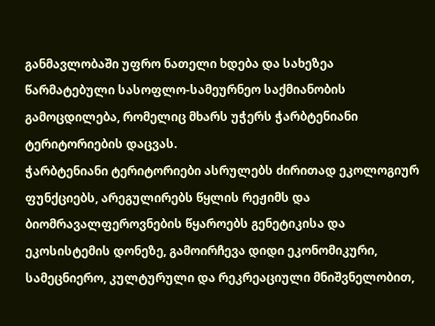განმავლობაში უფრო ნათელი ხდება და სახეზეა წარმატებული სასოფლო-სამეურნეო საქმიანობის გამოცდილება, რომელიც მხარს უჭერს ჭარბტენიანი ტერიტორიების დაცვას.
ჭარბტენიანი ტერიტორიები ასრულებს ძირითად ეკოლოგიურ ფუნქციებს, არეგულირებს წყლის რეჟიმს და ბიომრავალფეროვნების წყაროებს გენეტიკისა და ეკოსისტემის დონეზე, გამოირჩევა დიდი ეკონომიკური, სამეცნიერო, კულტურული და რეკრეაციული მნიშვნელობით,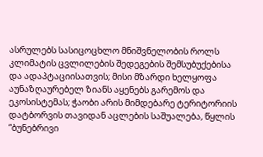ასრულებს სასიცოცხლო მნიშვნელობის როლს კლიმატის ცვლილების შედეგების შემსუბუქებისა და ადაპტაციისათვის; მისი მზარდი ხელყოფა აუნაზღაურებელ ზიანს აყენებს გარემოს და ეკოსისტემას; ჭაობი არის მიმდებარე ტერიტორიის დატბორვის თავიდან აცლების საშუალება, წყლის “ბუნებრივი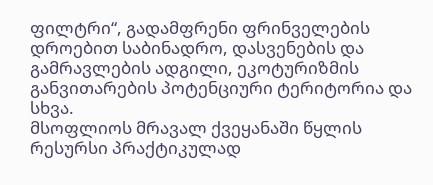ფილტრი“, გადამფრენი ფრინველების დროებით საბინადრო, დასვენების და გამრავლების ადგილი, ეკოტურიზმის განვითარების პოტენციური ტერიტორია და სხვა.
მსოფლიოს მრავალ ქვეყანაში წყლის რესურსი პრაქტიკულად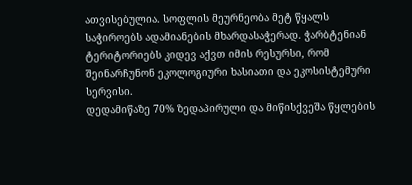ათვისებულია. სოფლის მეურნეობა მეტ წყალს საჭიროებს ადამიანების მხარდასაჭერად. ჭარბტენიან ტერიტორიებს კიდევ აქვთ იმის რესურსი, რომ შეინარჩუნონ ეკოლოგიური ხასიათი და ეკოსისტემური სერვისი.
დედამიწაზე 70% ზედაპირული და მიწისქვეშა წყლების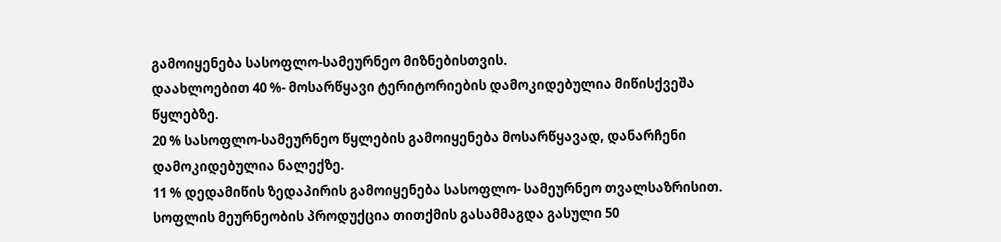გამოიყენება სასოფლო-სამეურნეო მიზნებისთვის.
დაახლოებით 40 %- მოსარწყავი ტერიტორიების დამოკიდებულია მიწისქვეშა წყლებზე.
20 % სასოფლო-სამეურნეო წყლების გამოიყენება მოსარწყავად, დანარჩენი დამოკიდებულია ნალექზე.
11 % დედამიწის ზედაპირის გამოიყენება სასოფლო- სამეურნეო თვალსაზრისით. სოფლის მეურნეობის პროდუქცია თითქმის გასამმაგდა გასული 50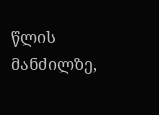წლის მანძილზე,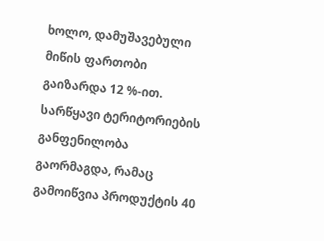ხოლო, დამუშავებული მიწის ფართობი გაიზარდა 12 %-ით. სარწყავი ტერიტორიების განფენილობა გაორმაგდა, რამაც გამოიწვია პროდუქტის 40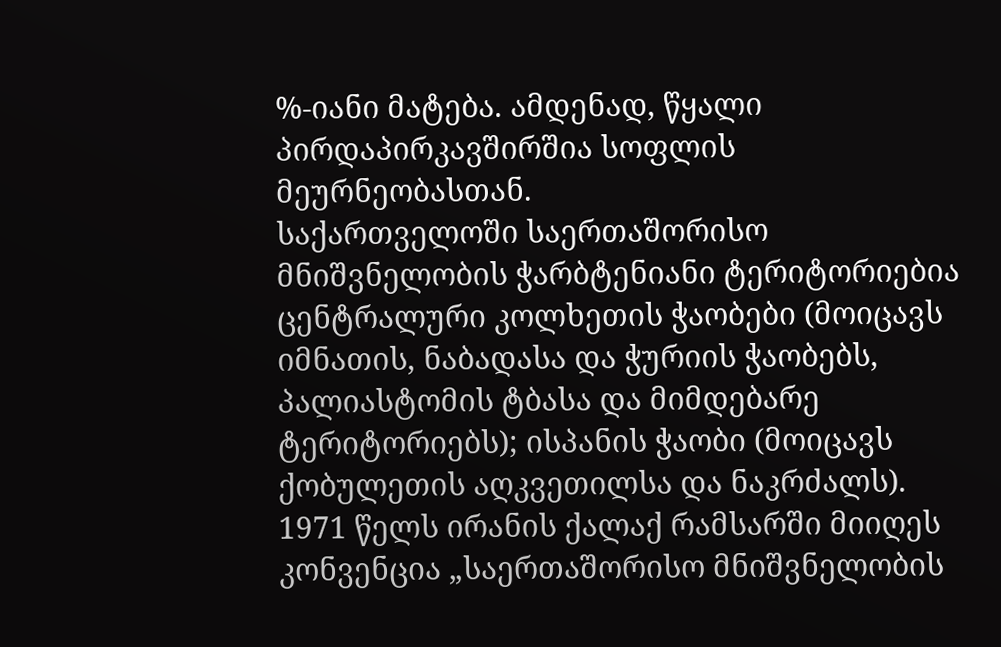%-იანი მატება. ამდენად, წყალი პირდაპირკავშირშია სოფლის მეურნეობასთან.
საქართველოში საერთაშორისო მნიშვნელობის ჭარბტენიანი ტერიტორიებია ცენტრალური კოლხეთის ჭაობები (მოიცავს იმნათის, ნაბადასა და ჭურიის ჭაობებს, პალიასტომის ტბასა და მიმდებარე ტერიტორიებს); ისპანის ჭაობი (მოიცავს ქობულეთის აღკვეთილსა და ნაკრძალს).
1971 წელს ირანის ქალაქ რამსარში მიიღეს კონვენცია „საერთაშორისო მნიშვნელობის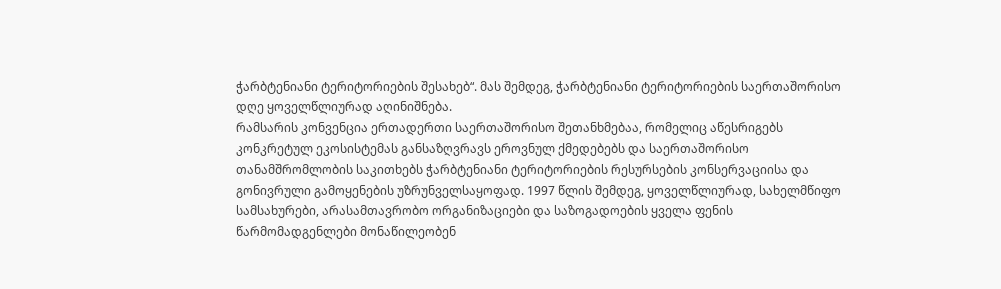ჭარბტენიანი ტერიტორიების შესახებ“. მას შემდეგ, ჭარბტენიანი ტერიტორიების საერთაშორისო დღე ყოველწლიურად აღინიშნება.
რამსარის კონვენცია ერთადერთი საერთაშორისო შეთანხმებაა, რომელიც აწესრიგებს კონკრეტულ ეკოსისტემას განსაზღვრავს ეროვნულ ქმედებებს და საერთაშორისო თანამშრომლობის საკითხებს ჭარბტენიანი ტერიტორიების რესურსების კონსერვაციისა და გონივრული გამოყენების უზრუნველსაყოფად. 1997 წლის შემდეგ, ყოველწლიურად, სახელმწიფო სამსახურები, არასამთავრობო ორგანიზაციები და საზოგადოების ყველა ფენის წარმომადგენლები მონაწილეობენ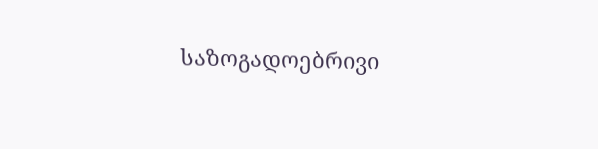საზოგადოებრივი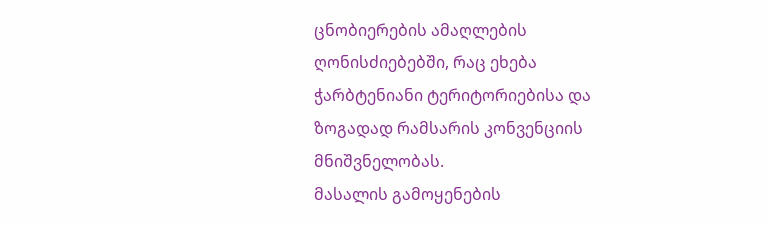ცნობიერების ამაღლების ღონისძიებებში, რაც ეხება ჭარბტენიანი ტერიტორიებისა და ზოგადად რამსარის კონვენციის მნიშვნელობას.
მასალის გამოყენების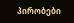პირობები